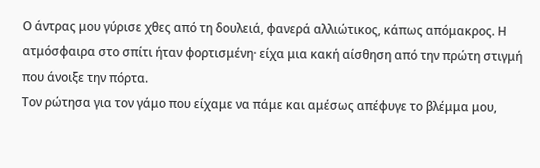Ο άντρας μου γύρισε χθες από τη δουλειά, φανερά αλλιώτικος, κάπως απόμακρος. Η ατμόσφαιρα στο σπίτι ήταν φορτισμένη· είχα μια κακή αίσθηση από την πρώτη στιγμή που άνοιξε την πόρτα.
Τον ρώτησα για τον γάμο που είχαμε να πάμε και αμέσως απέφυγε το βλέμμα μου,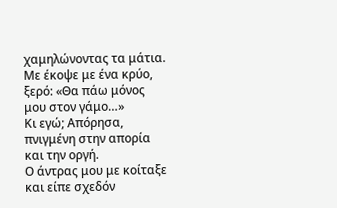χαμηλώνοντας τα μάτια. Με έκοψε με ένα κρύο, ξερό: «Θα πάω μόνος μου στον γάμο…»
Κι εγώ; Απόρησα, πνιγμένη στην απορία και την οργή.
Ο άντρας μου με κοίταξε και είπε σχεδόν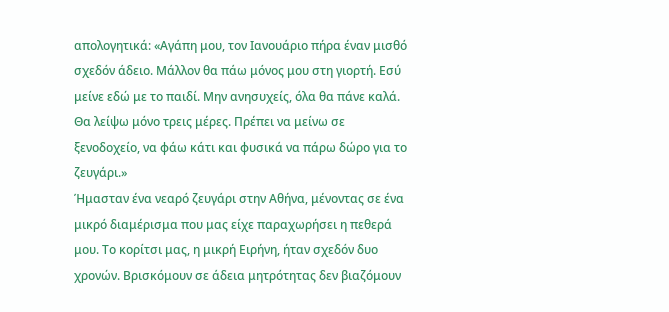απολογητικά: «Αγάπη μου, τον Ιανουάριο πήρα έναν μισθό σχεδόν άδειο. Μάλλον θα πάω μόνος μου στη γιορτή. Εσύ μείνε εδώ με το παιδί. Μην ανησυχείς, όλα θα πάνε καλά. Θα λείψω μόνο τρεις μέρες. Πρέπει να μείνω σε ξενοδοχείο, να φάω κάτι και φυσικά να πάρω δώρο για το ζευγάρι.»
Ήμασταν ένα νεαρό ζευγάρι στην Αθήνα, μένοντας σε ένα μικρό διαμέρισμα που μας είχε παραχωρήσει η πεθερά μου. Το κορίτσι μας, η μικρή Ειρήνη, ήταν σχεδόν δυο χρονών. Βρισκόμουν σε άδεια μητρότητας δεν βιαζόμουν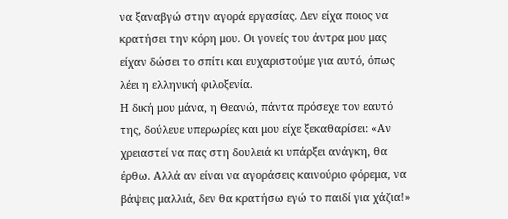να ξαναβγώ στην αγορά εργασίας. Δεν είχα ποιος να κρατήσει την κόρη μου. Οι γονείς του άντρα μου μας είχαν δώσει το σπίτι και ευχαριστούμε για αυτό, όπως λέει η ελληνική φιλοξενία.
Η δική μου μάνα, η Θεανώ, πάντα πρόσεχε τον εαυτό της, δούλευε υπερωρίες και μου είχε ξεκαθαρίσει: «Αν χρειαστεί να πας στη δουλειά κι υπάρξει ανάγκη, θα έρθω. Αλλά αν είναι να αγοράσεις καινούριο φόρεμα, να βάψεις μαλλιά, δεν θα κρατήσω εγώ το παιδί για χάζια!»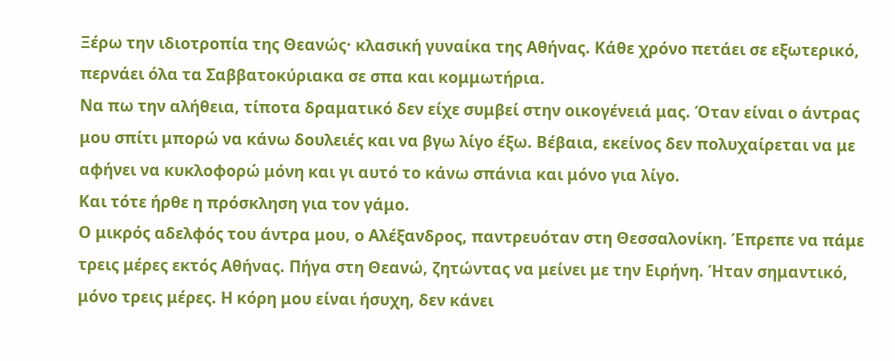Ξέρω την ιδιοτροπία της Θεανώς· κλασική γυναίκα της Αθήνας. Κάθε χρόνο πετάει σε εξωτερικό, περνάει όλα τα Σαββατοκύριακα σε σπα και κομμωτήρια.
Να πω την αλήθεια, τίποτα δραματικό δεν είχε συμβεί στην οικογένειά μας. Όταν είναι ο άντρας μου σπίτι μπορώ να κάνω δουλειές και να βγω λίγο έξω. Βέβαια, εκείνος δεν πολυχαίρεται να με αφήνει να κυκλοφορώ μόνη και γι αυτό το κάνω σπάνια και μόνο για λίγο.
Και τότε ήρθε η πρόσκληση για τον γάμο.
Ο μικρός αδελφός του άντρα μου, ο Αλέξανδρος, παντρευόταν στη Θεσσαλονίκη. Έπρεπε να πάμε τρεις μέρες εκτός Αθήνας. Πήγα στη Θεανώ, ζητώντας να μείνει με την Ειρήνη. Ήταν σημαντικό, μόνο τρεις μέρες. Η κόρη μου είναι ήσυχη, δεν κάνει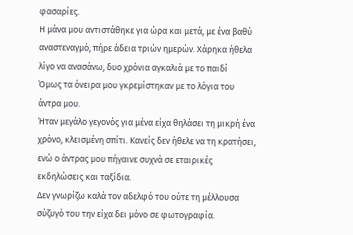φασαρίες.
Η μάνα μου αντιστάθηκε για ώρα και μετά, με ένα βαθύ αναστεναγμό, πήρε άδεια τριών ημερών. Χάρηκα ήθελα λίγο να ανασάνω, δυο χρόνια αγκαλιά με το παιδί
Όμως τα όνειρα μου γκρεμίστηκαν με το λόγια του άντρα μου.
Ήταν μεγάλο γεγονός για μένα είχα θηλάσει τη μικρή ένα χρόνο, κλεισμένη σπίτι. Κανείς δεν ήθελε να τη κρατήσει, ενώ ο άντρας μου πήγαινε συχνά σε εταιρικές εκδηλώσεις και ταξίδια.
Δεν γνωρίζω καλά τον αδελφό του ούτε τη μέλλουσα σύζυγό του την είχα δει μόνο σε φωτογραφία.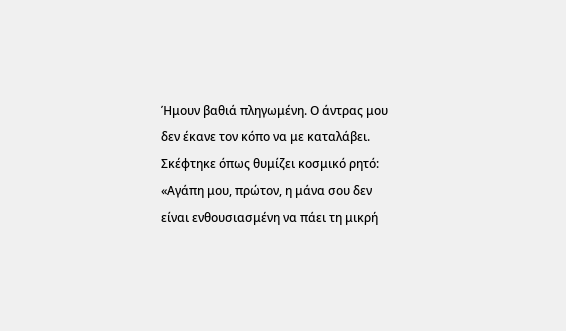Ήμουν βαθιά πληγωμένη. Ο άντρας μου δεν έκανε τον κόπο να με καταλάβει. Σκέφτηκε όπως θυμίζει κοσμικό ρητό: «Αγάπη μου, πρώτον, η μάνα σου δεν είναι ενθουσιασμένη να πάει τη μικρή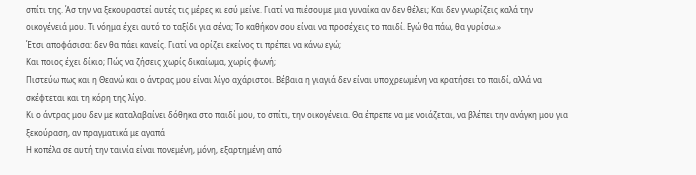σπίτι της. Άσ την να ξεκουραστεί αυτές τις μέρες κι εσύ μείνε. Γιατί να πιέσουμε μια γυναίκα αν δεν θέλει; Και δεν γνωρίζεις καλά την οικογένειά μου. Τι νόημα έχει αυτό το ταξίδι για σένα; Το καθήκον σου είναι να προσέχεις το παιδί. Εγώ θα πάω, θα γυρίσω.»
Έτσι αποφάσισα: δεν θα πάει κανείς. Γιατί να ορίζει εκείνος τι πρέπει να κάνω εγώ;
Και ποιος έχει δίκιο; Πώς να ζήσεις χωρίς δικαίωμα, χωρίς φωνή;
Πιστεύω πως και η Θεανώ και ο άντρας μου είναι λίγο αχάριστοι. Βέβαια η γιαγιά δεν είναι υποχρεωμένη να κρατήσει το παιδί, αλλά να σκέφτεται και τη κόρη της λίγο.
Κι ο άντρας μου δεν με καταλαβαίνει δόθηκα στο παιδί μου, το σπίτι, την οικογένεια. Θα έπρεπε να με νοιάζεται, να βλέπει την ανάγκη μου για ξεκούραση, αν πραγματικά με αγαπά
Η κοπέλα σε αυτή την ταινία είναι πονεμένη, μόνη, εξαρτημένη από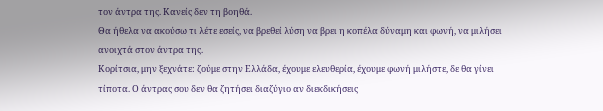τον άντρα της. Κανείς δεν τη βοηθά.
Θα ήθελα να ακούσω τι λέτε εσείς, να βρεθεί λύση να βρει η κοπέλα δύναμη και φωνή, να μιλήσει ανοιχτά στον άντρα της.
Κορίτσια, μην ξεχνάτε: ζούμε στην Ελλάδα, έχουμε ελευθερία, έχουμε φωνή μιλήστε, δε θα γίνει τίποτα. Ο άντρας σου δεν θα ζητήσει διαζύγιο αν διεκδικήσεις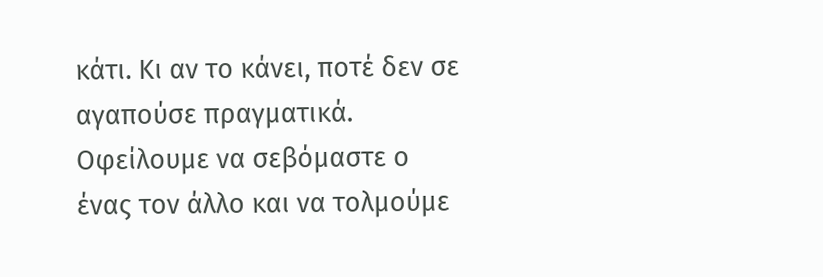κάτι. Κι αν το κάνει, ποτέ δεν σε αγαπούσε πραγματικά. Οφείλουμε να σεβόμαστε ο ένας τον άλλο και να τολμούμε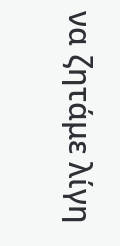να ζητάμε λίγη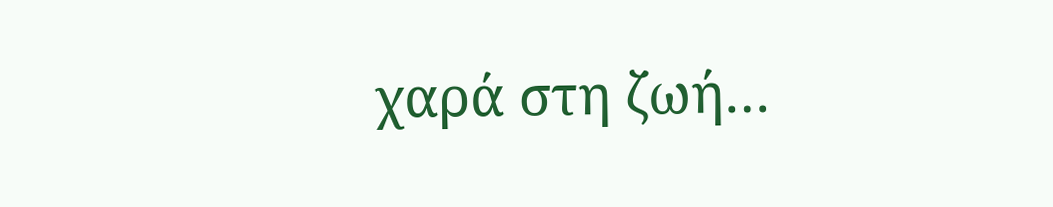χαρά στη ζωή…